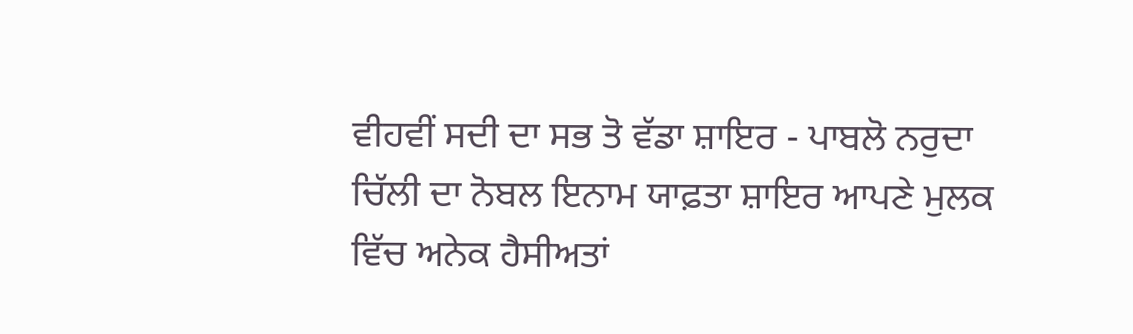ਵੀਹਵੀਂ ਸਦੀ ਦਾ ਸਭ ਤੋ ਵੱਡਾ ਸ਼ਾਇਰ - ਪਾਬਲੋ ਨਰੁਦਾ
ਚਿੱਲੀ ਦਾ ਨੋਬਲ ਇਨਾਮ ਯਾਫ਼ਤਾ ਸ਼ਾਇਰ ਆਪਣੇ ਮੁਲਕ ਵਿੱਚ ਅਨੇਕ ਹੈਸੀਅਤਾਂ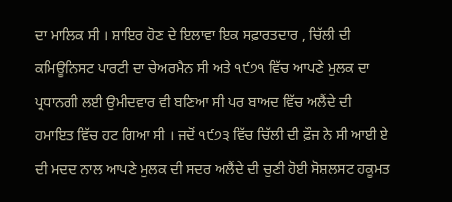ਦਾ ਮਾਲਿਕ ਸੀ । ਸ਼ਾਇਰ ਹੋਣ ਦੇ ਇਲਾਵਾ ਇਕ ਸਫ਼ਾਰਤਦਾਰ , ਚਿੱਲੀ ਦੀ ਕਮਿਊਨਿਸਟ ਪਾਰਟੀ ਦਾ ਚੇਅਰਮੈਨ ਸੀ ਅਤੇ ੧੯੭੧ ਵਿੱਚ ਆਪਣੇ ਮੁਲਕ ਦਾ ਪ੍ਰਧਾਨਗੀ ਲਈ ਉਮੀਦਵਾਰ ਵੀ ਬਣਿਆ ਸੀ ਪਰ ਬਾਅਦ ਵਿੱਚ ਅਲੈਂਦੇ ਦੀ ਹਮਾਇਤ ਵਿੱਚ ਹਟ ਗਿਆ ਸੀ । ਜਦੋਂ ੧੯੭੩ ਵਿੱਚ ਚਿੱਲੀ ਦੀ ਫ਼ੌਜ ਨੇ ਸੀ ਆਈ ਏ ਦੀ ਮਦਦ ਨਾਲ ਆਪਣੇ ਮੁਲਕ ਦੀ ਸਦਰ ਅਲੈਂਦੇ ਦੀ ਚੁਣੀ ਹੋਈ ਸੋਸ਼ਲਸਟ ਹਕੂਮਤ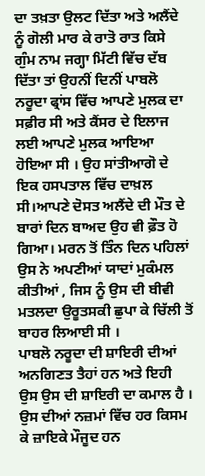ਦਾ ਤਖ਼ਤਾ ਉਲਟ ਦਿੱਤਾ ਅਤੇ ਅਲੈਂਦੇ ਨੂੰ ਗੋਲੀ ਮਾਰ ਕੇ ਰਾਤੋ ਰਾਤ ਕਿਸੇ ਗੁੰਮ ਨਾਮ ਜਗ੍ਹਾ ਮਿੱਟੀ ਵਿੱਚ ਦੱਬ ਦਿੱਤਾ ਤਾਂ ਉਹਨੀਂ ਦਿਨੀਂ ਪਾਬਲੋ ਨਰੂਦਾ ਫ੍ਰਾਂਸ ਵਿੱਚ ਆਪਣੇ ਮੁਲਕ ਦਾ ਸਫ਼ੀਰ ਸੀ ਅਤੇ ਕੈਂਸਰ ਦੇ ਇਲਾਜ ਲਈ ਆਪਣੇ ਮੁਲਕ ਆਇਆ ਹੋਇਆ ਸੀ । ਉਹ ਸਾਂਤੀਆਗੋ ਦੇ ਇਕ ਹਸਪਤਾਲ ਵਿੱਚ ਦਾਖ਼ਲ ਸੀ।ਆਪਣੇ ਦੋਸਤ ਅਲੈਂਦੇ ਦੀ ਮੌਤ ਦੇ ਬਾਰਾਂ ਦਿਨ ਬਾਅਦ ਉਹ ਵੀ ਫ਼ੌਤ ਹੋ ਗਿਆ। ਮਰਨ ਤੋਂ ਤਿੰਨ ਦਿਨ ਪਹਿਲਾਂ ਉਸ ਨੇ ਅਪਣੀਆਂ ਯਾਦਾਂ ਮੁਕੰਮਲ ਕੀਤੀਆਂ , ਜਿਸ ਨੂੰ ਉਸ ਦੀ ਬੀਵੀ ਮਤਲਦਾ ਉਰੂਤਸਕੀ ਛੁਪਾ ਕੇ ਚਿੱਲੀ ਤੋਂ ਬਾਹਰ ਲਿਆਈ ਸੀ ।
ਪਾਬਲੋ ਨਰੂਦਾ ਦੀ ਸ਼ਾਇਰੀ ਦੀਆਂ ਅਨਗਿਣਤ ਤੈਹਾਂ ਹਨ ਅਤੇ ਇਹੀ ਉਸ ਉਸ ਦੀ ਸ਼ਾਇਰੀ ਦਾ ਕਮਾਲ ਹੈ । ਉਸ ਦੀਆਂ ਨਜ਼ਮਾਂ ਵਿੱਚ ਹਰ ਕਿਸਮ ਕੇ ਜ਼ਾਇਕੇ ਮੌਜੂਦ ਹਨ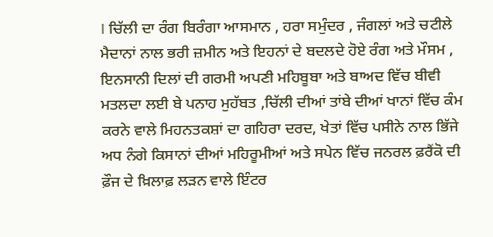। ਚਿੱਲੀ ਦਾ ਰੰਗ ਬਿਰੰਗਾ ਆਸਮਾਨ , ਹਰਾ ਸਮੁੰਦਰ , ਜੰਗਲਾਂ ਅਤੇ ਚਟੀਲੇ ਮੈਦਾਨਾਂ ਨਾਲ ਭਰੀ ਜ਼ਮੀਨ ਅਤੇ ਇਹਨਾਂ ਦੇ ਬਦਲਦੇ ਹੋਏ ਰੰਗ ਅਤੇ ਮੌਸਮ , ਇਨਸਾਨੀ ਦਿਲਾਂ ਦੀ ਗਰਮੀ ਅਪਣੀ ਮਹਿਬੂਬਾ ਅਤੇ ਬਾਅਦ ਵਿੱਚ ਬੀਵੀ ਮਤਲਦਾ ਲਈ ਬੇ ਪਨਾਹ ਮੁਹੱਬਤ ,ਚਿੱਲੀ ਦੀਆਂ ਤਾਂਬੇ ਦੀਆਂ ਖਾਨਾਂ ਵਿੱਚ ਕੰਮ ਕਰਨੇ ਵਾਲੇ ਮਿਹਨਤਕਸ਼ਾਂ ਦਾ ਗਹਿਰਾ ਦਰਦ, ਖੇਤਾਂ ਵਿੱਚ ਪਸੀਨੇ ਨਾਲ ਭਿੱਜੇ ਅਧ ਨੰਗੇ ਕਿਸਾਨਾਂ ਦੀਆਂ ਮਹਿਰੂਮੀਆਂ ਅਤੇ ਸਪੇਨ ਵਿੱਚ ਜਨਰਲ ਫ਼ਰੈਂਕੋ ਦੀ ਫ਼ੌਜ ਦੇ ਖ਼ਿਲਾਫ਼ ਲੜਨ ਵਾਲੇ ਇੰਟਰ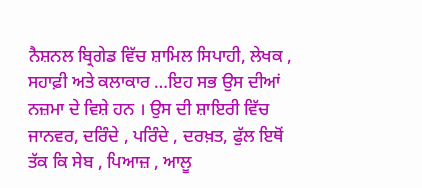ਨੈਸ਼ਨਲ ਬ੍ਰਿਗੇਡ ਵਿੱਚ ਸ਼ਾਮਿਲ ਸਿਪਾਹੀ, ਲੇਖਕ , ਸਹਾਫ਼ੀ ਅਤੇ ਕਲਾਕਾਰ …ਇਹ ਸਭ ਉਸ ਦੀਆਂ ਨਜ਼ਮਾ ਦੇ ਵਿਸ਼ੇ ਹਨ । ਉਸ ਦੀ ਸ਼ਾਇਰੀ ਵਿੱਚ ਜਾਨਵਰ, ਦਰਿੰਦੇ , ਪਰਿੰਦੇ , ਦਰਖ਼ਤ, ਫੁੱਲ ਇਥੋਂ ਤੱਕ ਕਿ ਸੇਬ , ਪਿਆਜ਼ , ਆਲੂ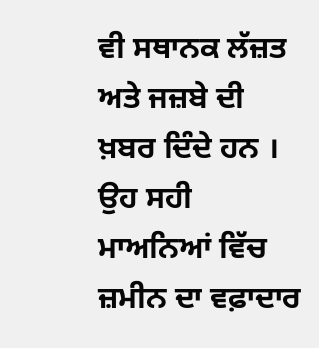ਵੀ ਸਥਾਨਕ ਲੱਜ਼ਤ ਅਤੇ ਜਜ਼ਬੇ ਦੀ ਖ਼ਬਰ ਦਿੰਦੇ ਹਨ । ਉਹ ਸਹੀ ਮਾਅਨਿਆਂ ਵਿੱਚ ਜ਼ਮੀਨ ਦਾ ਵਫ਼ਾਦਾਰ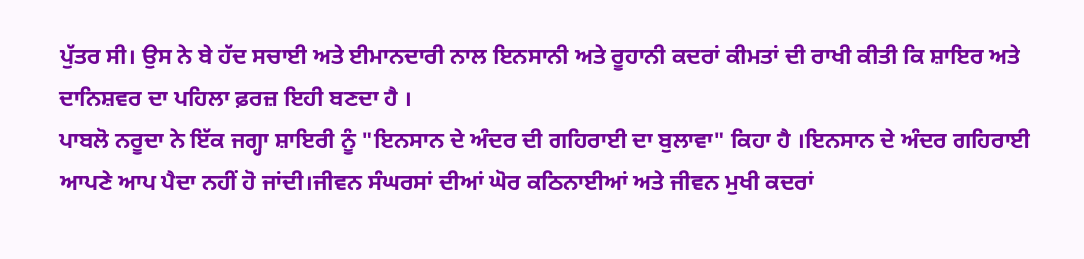ਪੁੱਤਰ ਸੀ। ਉਸ ਨੇ ਬੇ ਹੱਦ ਸਚਾਈ ਅਤੇ ਈਮਾਨਦਾਰੀ ਨਾਲ ਇਨਸਾਨੀ ਅਤੇ ਰੂਹਾਨੀ ਕਦਰਾਂ ਕੀਮਤਾਂ ਦੀ ਰਾਖੀ ਕੀਤੀ ਕਿ ਸ਼ਾਇਰ ਅਤੇ ਦਾਨਿਸ਼ਵਰ ਦਾ ਪਹਿਲਾ ਫ਼ਰਜ਼ ਇਹੀ ਬਣਦਾ ਹੈ ।
ਪਾਬਲੋ ਨਰੂਦਾ ਨੇ ਇੱਕ ਜਗ੍ਹਾ ਸ਼ਾਇਰੀ ਨੂੰ "ਇਨਸਾਨ ਦੇ ਅੰਦਰ ਦੀ ਗਹਿਰਾਈ ਦਾ ਬੁਲਾਵਾ" ਕਿਹਾ ਹੈ ।ਇਨਸਾਨ ਦੇ ਅੰਦਰ ਗਹਿਰਾਈ ਆਪਣੇ ਆਪ ਪੈਦਾ ਨਹੀਂ ਹੋ ਜਾਂਦੀ।ਜੀਵਨ ਸੰਘਰਸਾਂ ਦੀਆਂ ਘੋਰ ਕਠਿਨਾਈਆਂ ਅਤੇ ਜੀਵਨ ਮੁਖੀ ਕਦਰਾਂ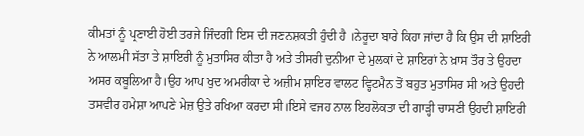ਕੀਮਤਾਂ ਨੂੰ ਪ੍ਰਣਾਈ ਹੋਈ ਤਰਜੇ ਜਿੰਦਗੀ ਇਸ ਦੀ ਜਣਨਸ਼ਕਤੀ ਹੁੰਦੀ ਹੈ ।ਨੇਰੂਦਾ ਬਾਰੇ ਕਿਹਾ ਜਾਂਦਾ ਹੈ ਕਿ ਉਸ ਦੀ ਸ਼ਾਇਰੀ ਨੇ ਆਲਮੀ ਸੱਤਾ ਤੇ ਸ਼ਾਇਰੀ ਨੂੰ ਮੁਤਾਸਿਰ ਕੀਤਾ ਹੈ ਅਤੇ ਤੀਸਰੀ ਦੁਨੀਆ ਦੇ ਮੁਲਕਾਂ ਦੇ ਸ਼ਾਇਰਾਂ ਨੇ ਖ਼ਾਸ ਤੌਰ ਤੇ ਉਹਦਾ ਅਸਰ ਕਬੂਲਿਆ ਹੈ।ਉਹ ਆਪ ਖੁਦ ਅਮਰੀਕਾ ਦੇ ਅਜ਼ੀਮ ਸ਼ਾਇਰ ਵਾਲਟ ਵ੍ਹਿਟਮੈਨ ਤੋਂ ਬਹੁਤ ਮੁਤਾਸਿਰ ਸੀ ਅਤੇ ਉਹਦੀ ਤਸਵੀਰ ਹਮੇਸ਼ਾ ਆਪਣੇ ਮੇਜ਼ ਉਤੇ ਰਖਿਆ ਕਰਦਾ ਸੀ।ਇਸੇ ਵਜਹ ਨਾਲ ਇਹਲੋਕਤਾ ਦੀ ਗਾੜ੍ਹੀ ਚਾਸਣੀ ਉਹਦੀ ਸ਼ਾਇਰੀ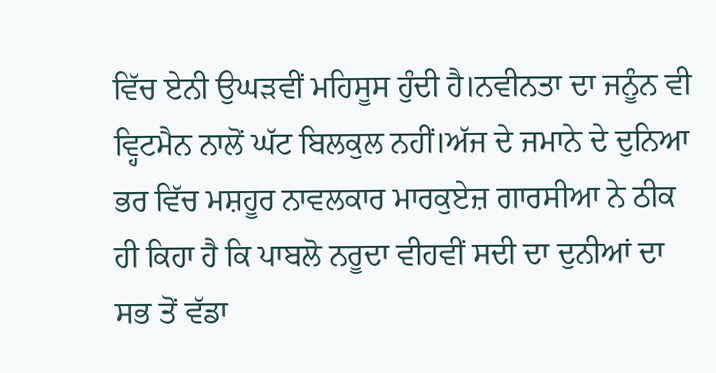ਵਿੱਚ ਏਨੀ ਉਘੜਵੀਂ ਮਹਿਸੂਸ ਹੁੰਦੀ ਹੈ।ਨਵੀਨਤਾ ਦਾ ਜਨੂੰਨ ਵੀ ਵ੍ਹਿਟਮੈਨ ਨਾਲੋਂ ਘੱਟ ਬਿਲਕੁਲ ਨਹੀਂ।ਅੱਜ ਦੇ ਜਮਾਨੇ ਦੇ ਦੁਨਿਆ ਭਰ ਵਿੱਚ ਮਸ਼ਹੂਰ ਨਾਵਲਕਾਰ ਮਾਰਕੁਏਜ਼ ਗਾਰਸੀਆ ਨੇ ਠੀਕ ਹੀ ਕਿਹਾ ਹੈ ਕਿ ਪਾਬਲੋ ਨਰੂਦਾ ਵੀਹਵੀਂ ਸਦੀ ਦਾ ਦੁਨੀਆਂ ਦਾ ਸਭ ਤੋਂ ਵੱਡਾ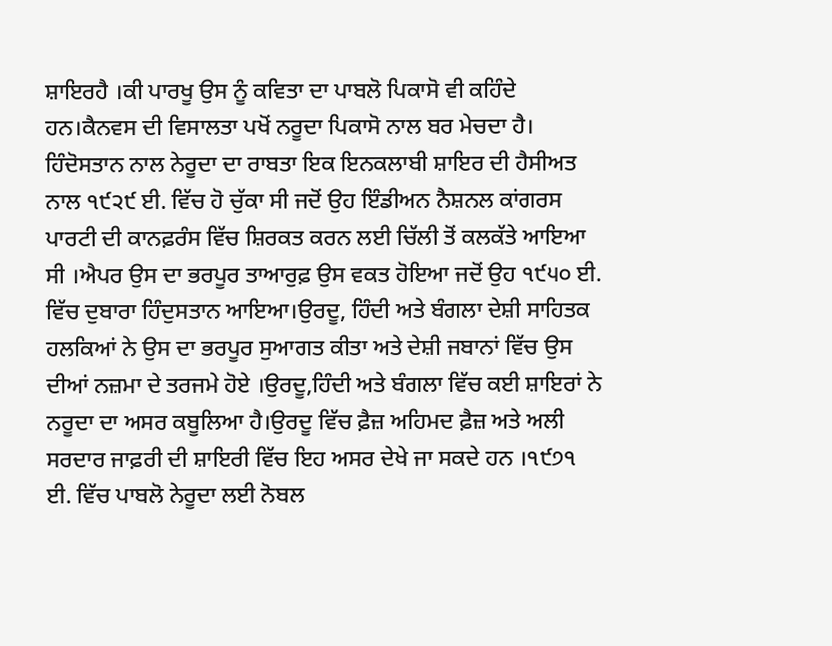ਸ਼ਾਇਰਹੈ ।ਕੀ ਪਾਰਖੂ ਉਸ ਨੂੰ ਕਵਿਤਾ ਦਾ ਪਾਬਲੋ ਪਿਕਾਸੋ ਵੀ ਕਹਿੰਦੇ ਹਨ।ਕੈਨਵਸ ਦੀ ਵਿਸਾਲਤਾ ਪਖੋਂ ਨਰੂਦਾ ਪਿਕਾਸੋ ਨਾਲ ਬਰ ਮੇਚਦਾ ਹੈ।
ਹਿੰਦੋਸਤਾਨ ਨਾਲ ਨੇਰੂਦਾ ਦਾ ਰਾਬਤਾ ਇਕ ਇਨਕਲਾਬੀ ਸ਼ਾਇਰ ਦੀ ਹੈਸੀਅਤ ਨਾਲ ੧੯੨੯ ਈ. ਵਿੱਚ ਹੋ ਚੁੱਕਾ ਸੀ ਜਦੋਂ ਉਹ ਇੰਡੀਅਨ ਨੈਸ਼ਨਲ ਕਾਂਗਰਸ ਪਾਰਟੀ ਦੀ ਕਾਨਫ਼ਰੰਸ ਵਿੱਚ ਸ਼ਿਰਕਤ ਕਰਨ ਲਈ ਚਿੱਲੀ ਤੋਂ ਕਲਕੱਤੇ ਆਇਆ ਸੀ ।ਐਪਰ ਉਸ ਦਾ ਭਰਪੂਰ ਤਾਆਰੁਫ਼ ਉਸ ਵਕਤ ਹੋਇਆ ਜਦੋਂ ਉਹ ੧੯੫੦ ਈ. ਵਿੱਚ ਦੁਬਾਰਾ ਹਿੰਦੁਸਤਾਨ ਆਇਆ।ਉਰਦੂ, ਹਿੰਦੀ ਅਤੇ ਬੰਗਲਾ ਦੇਸ਼ੀ ਸਾਹਿਤਕ ਹਲਕਿਆਂ ਨੇ ਉਸ ਦਾ ਭਰਪੂਰ ਸੁਆਗਤ ਕੀਤਾ ਅਤੇ ਦੇਸ਼ੀ ਜਬਾਨਾਂ ਵਿੱਚ ਉਸ ਦੀਆਂ ਨਜ਼ਮਾ ਦੇ ਤਰਜਮੇ ਹੋਏ ।ਉਰਦੂ,ਹਿੰਦੀ ਅਤੇ ਬੰਗਲਾ ਵਿੱਚ ਕਈ ਸ਼ਾਇਰਾਂ ਨੇ ਨਰੂਦਾ ਦਾ ਅਸਰ ਕਬੂਲਿਆ ਹੈ।ਉਰਦੂ ਵਿੱਚ ਫ਼ੈਜ਼ ਅਹਿਮਦ ਫ਼ੈਜ਼ ਅਤੇ ਅਲੀ ਸਰਦਾਰ ਜਾਫ਼ਰੀ ਦੀ ਸ਼ਾਇਰੀ ਵਿੱਚ ਇਹ ਅਸਰ ਦੇਖੇ ਜਾ ਸਕਦੇ ਹਨ ।੧੯੭੧ ਈ. ਵਿੱਚ ਪਾਬਲੋ ਨੇਰੂਦਾ ਲਈ ਨੋਬਲ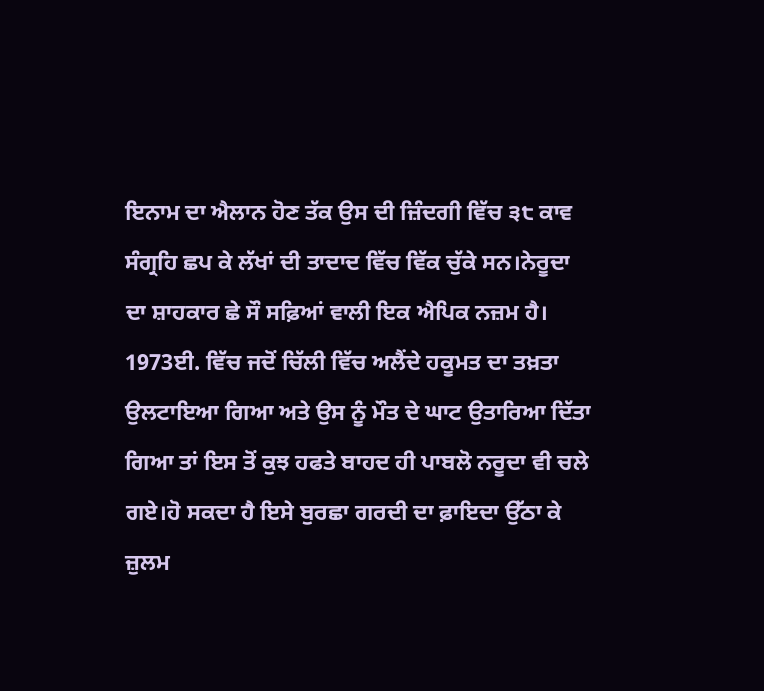ਇਨਾਮ ਦਾ ਐਲਾਨ ਹੋਣ ਤੱਕ ਉਸ ਦੀ ਜ਼ਿੰਦਗੀ ਵਿੱਚ ੩੮ ਕਾਵ ਸੰਗ੍ਰਹਿ ਛਪ ਕੇ ਲੱਖਾਂ ਦੀ ਤਾਦਾਦ ਵਿੱਚ ਵਿੱਕ ਚੁੱਕੇ ਸਨ।ਨੇਰੂਦਾ ਦਾ ਸ਼ਾਹਕਾਰ ਛੇ ਸੌ ਸਫ਼ਿਆਂ ਵਾਲੀ ਇਕ ਐਪਿਕ ਨਜ਼ਮ ਹੈ।
1973ਈ. ਵਿੱਚ ਜਦੋਂ ਚਿੱਲੀ ਵਿੱਚ ਅਲੈਂਦੇ ਹਕੂਮਤ ਦਾ ਤਖ਼ਤਾ ਉਲਟਾਇਆ ਗਿਆ ਅਤੇ ਉਸ ਨੂੰ ਮੌਤ ਦੇ ਘਾਟ ਉਤਾਰਿਆ ਦਿੱਤਾ ਗਿਆ ਤਾਂ ਇਸ ਤੋਂ ਕੁਝ ਹਫਤੇ ਬਾਹਦ ਹੀ ਪਾਬਲੋ ਨਰੂਦਾ ਵੀ ਚਲੇ ਗਏ।ਹੋ ਸਕਦਾ ਹੈ ਇਸੇ ਬੁਰਛਾ ਗਰਦੀ ਦਾ ਫ਼ਾਇਦਾ ਉੱਠਾ ਕੇ ਜ਼ੁਲਮ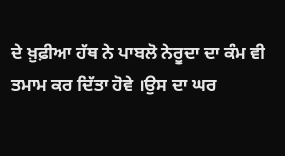ਦੇ ਖ਼ੁਫ਼ੀਆ ਹੱਥ ਨੇ ਪਾਬਲੋ ਨੇਰੂਦਾ ਦਾ ਕੰਮ ਵੀ ਤਮਾਮ ਕਰ ਦਿੱਤਾ ਹੋਵੇ ।ਉਸ ਦਾ ਘਰ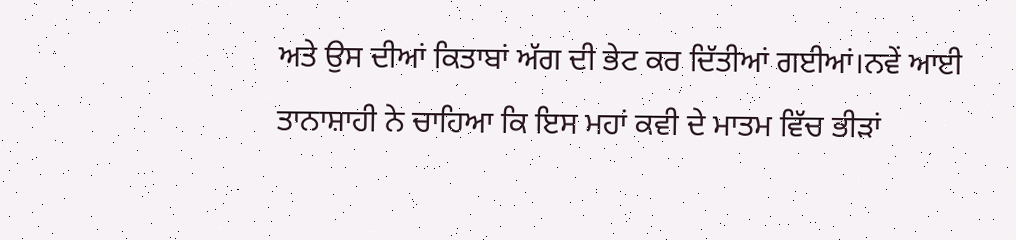ਅਤੇ ਉਸ ਦੀਆਂ ਕਿਤਾਬਾਂ ਅੱਗ ਦੀ ਭੇਟ ਕਰ ਦਿੱਤੀਆਂ ਗਈਆਂ।ਨਵੇਂ ਆਈ ਤਾਨਾਸ਼ਾਹੀ ਨੇ ਚਾਹਿਆ ਕਿ ਇਸ ਮਹਾਂ ਕਵੀ ਦੇ ਮਾਤਮ ਵਿੱਚ ਭੀੜਾਂ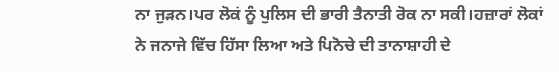ਨਾ ਜੁੜਨ।ਪਰ ਲੋਕਂ ਨੂੰ ਪੁਲਿਸ ਦੀ ਭਾਰੀ ਤੈਨਾਤੀ ਰੋਕ ਨਾ ਸਕੀ।ਹਜ਼ਾਰਾਂ ਲੋਕਾਂ ਨੇ ਜਨਾਜੇ ਵਿੱਚ ਹਿੱਸਾ ਲਿਆ ਅਤੇ ਪਿਨੋਚੇ ਦੀ ਤਾਨਾਸ਼ਾਹੀ ਦੇ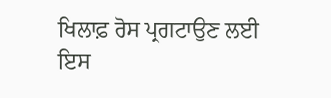ਖਿਲਾਫ਼ ਰੋਸ ਪ੍ਰਗਟਾਉਣ ਲਈ ਇਸ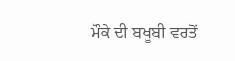ਮੌਕੇ ਦੀ ਬਖੂਬੀ ਵਰਤੋਂ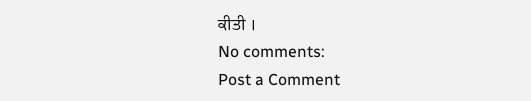ਕੀਤੀ ।
No comments:
Post a Comment